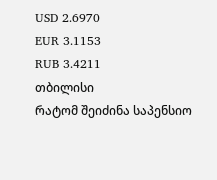USD 2.6970
EUR 3.1153
RUB 3.4211
თბილისი
რატომ შეიძინა საპენსიო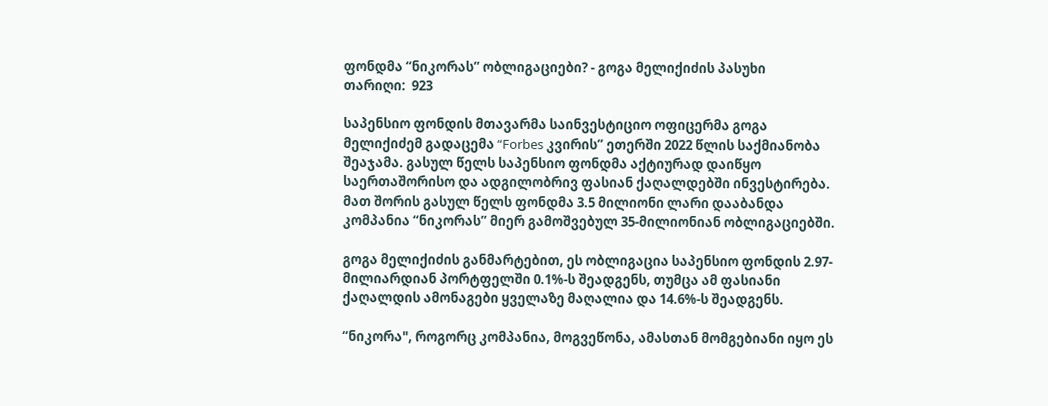ფონდმა “ნიკორას” ობლიგაციები? - გოგა მელიქიძის პასუხი
თარიღი:  923

საპენსიო ფონდის მთავარმა საინვესტიციო ოფიცერმა გოგა მელიქიძემ გადაცემა “Forbes კვირის” ეთერში 2022 წლის საქმიანობა შეაჯამა. გასულ წელს საპენსიო ფონდმა აქტიურად დაიწყო საერთაშორისო და ადგილობრივ ფასიან ქაღალდებში ინვესტირება. მათ შორის გასულ წელს ფონდმა 3.5 მილიონი ლარი დააბანდა კომპანია “ნიკორას” მიერ გამოშვებულ 35-მილიონიან ობლიგაციებში.

გოგა მელიქიძის განმარტებით, ეს ობლიგაცია საპენსიო ფონდის 2.97-მილიარდიან პორტფელში 0.1%-ს შეადგენს, თუმცა ამ ფასიანი ქაღალდის ამონაგები ყველაზე მაღალია და 14.6%-ს შეადგენს.

“ნიკორა", როგორც კომპანია, მოგვეწონა, ამასთან მომგებიანი იყო ეს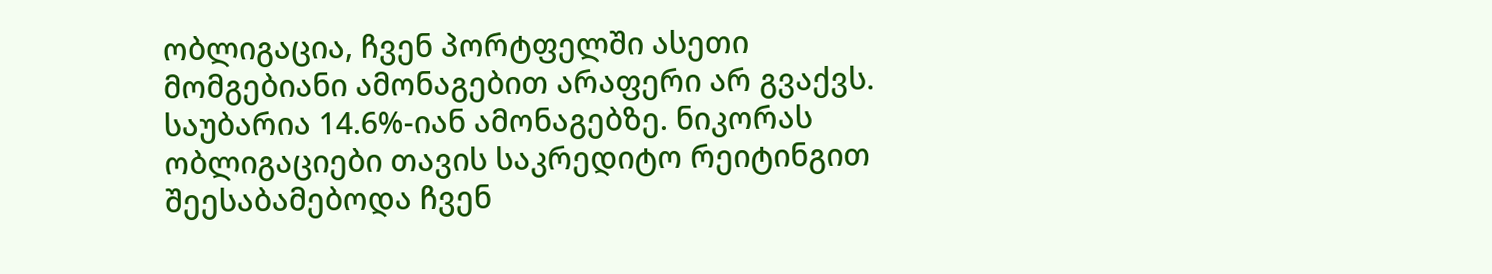ობლიგაცია, ჩვენ პორტფელში ასეთი მომგებიანი ამონაგებით არაფერი არ გვაქვს. საუბარია 14.6%-იან ამონაგებზე. ნიკორას ობლიგაციები თავის საკრედიტო რეიტინგით შეესაბამებოდა ჩვენ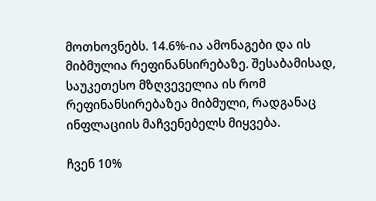მოთხოვნებს. 14.6%-ია ამონაგები და ის მიბმულია რეფინანსირებაზე. შესაბამისად, საუკეთესო მზღვეველია ის რომ რეფინანსირებაზეა მიბმული, რადგანაც ინფლაციის მაჩვენებელს მიყვება.

ჩვენ 10%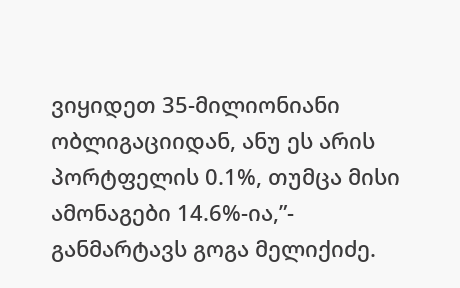ვიყიდეთ 35-მილიონიანი ობლიგაციიდან, ანუ ეს არის პორტფელის 0.1%, თუმცა მისი ამონაგები 14.6%-ია,”- განმარტავს გოგა მელიქიძე.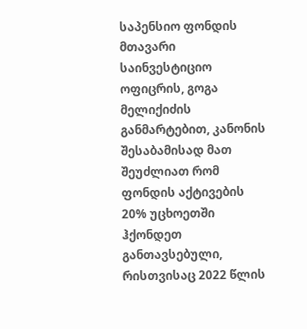საპენსიო ფონდის მთავარი საინვესტიციო ოფიცრის, გოგა მელიქიძის განმარტებით, კანონის შესაბამისად მათ შეუძლიათ რომ ფონდის აქტივების 20% უცხოეთში ჰქონდეთ განთავსებული, რისთვისაც 2022 წლის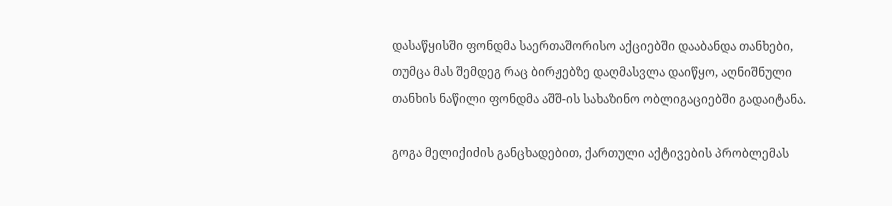დასაწყისში ფონდმა საერთაშორისო აქციებში დააბანდა თანხები, თუმცა მას შემდეგ რაც ბირჟებზე დაღმასვლა დაიწყო, აღნიშნული თანხის ნაწილი ფონდმა აშშ-ის სახაზინო ობლიგაციებში გადაიტანა.

გოგა მელიქიძის განცხადებით, ქართული აქტივების პრობლემას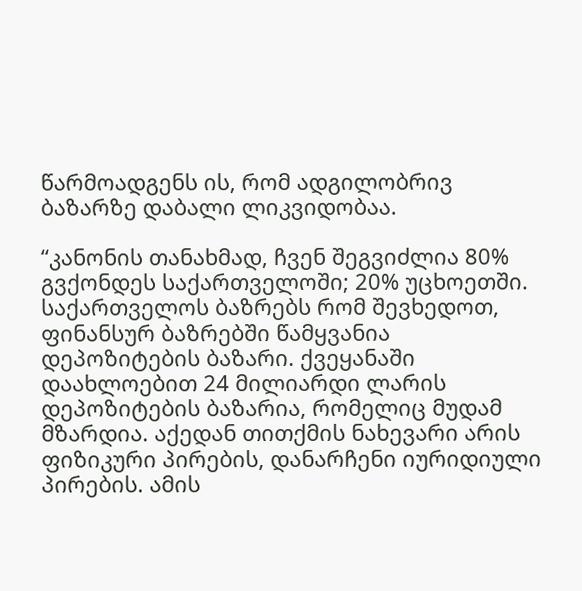წარმოადგენს ის, რომ ადგილობრივ ბაზარზე დაბალი ლიკვიდობაა.

“კანონის თანახმად, ჩვენ შეგვიძლია 80% გვქონდეს საქართველოში; 20% უცხოეთში. საქართველოს ბაზრებს რომ შევხედოთ, ფინანსურ ბაზრებში წამყვანია დეპოზიტების ბაზარი. ქვეყანაში დაახლოებით 24 მილიარდი ლარის დეპოზიტების ბაზარია, რომელიც მუდამ მზარდია. აქედან თითქმის ნახევარი არის ფიზიკური პირების, დანარჩენი იურიდიული პირების. ამის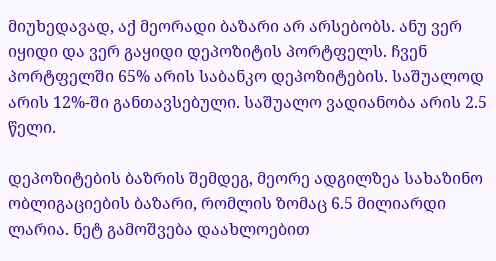მიუხედავად, აქ მეორადი ბაზარი არ არსებობს. ანუ ვერ იყიდი და ვერ გაყიდი დეპოზიტის პორტფელს. ჩვენ პორტფელში 65% არის საბანკო დეპოზიტების. საშუალოდ არის 12%-ში განთავსებული. საშუალო ვადიანობა არის 2.5 წელი.

დეპოზიტების ბაზრის შემდეგ, მეორე ადგილზეა სახაზინო ობლიგაციების ბაზარი, რომლის ზომაც 6.5 მილიარდი ლარია. ნეტ გამოშვება დაახლოებით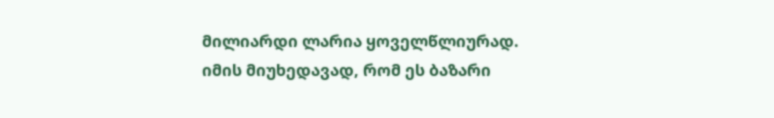მილიარდი ლარია ყოველწლიურად. იმის მიუხედავად, რომ ეს ბაზარი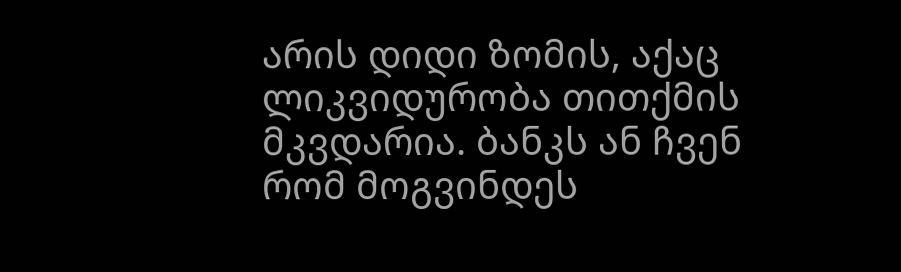არის დიდი ზომის, აქაც ლიკვიდურობა თითქმის მკვდარია. ბანკს ან ჩვენ რომ მოგვინდეს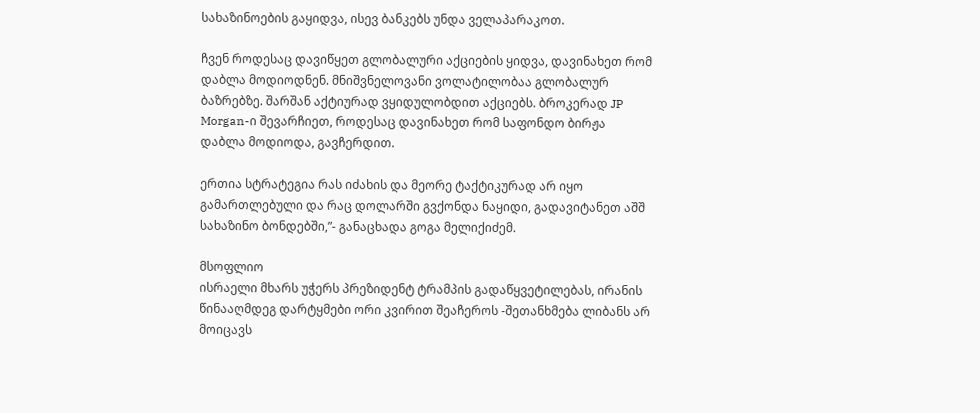სახაზინოების გაყიდვა, ისევ ბანკებს უნდა ველაპარაკოთ.

ჩვენ როდესაც დავიწყეთ გლობალური აქციების ყიდვა, დავინახეთ რომ დაბლა მოდიოდნენ. მნიშვნელოვანი ვოლატილობაა გლობალურ ბაზრებზე. შარშან აქტიურად ვყიდულობდით აქციებს. ბროკერად JP Morgan-ი შევარჩიეთ, როდესაც დავინახეთ რომ საფონდო ბირჟა დაბლა მოდიოდა, გავჩერდით.

ერთია სტრატეგია რას იძახის და მეორე ტაქტიკურად არ იყო გამართლებული და რაც დოლარში გვქონდა ნაყიდი, გადავიტანეთ აშშ სახაზინო ბონდებში,”- განაცხადა გოგა მელიქიძემ.

მსოფლიო
ისრაელი მხარს უჭერს პრეზიდენტ ტრამპის გადაწყვეტილებას, ირანის წინააღმდეგ დარტყმები ორი კვირით შეაჩეროს -შეთანხმება ლიბანს არ მოიცავს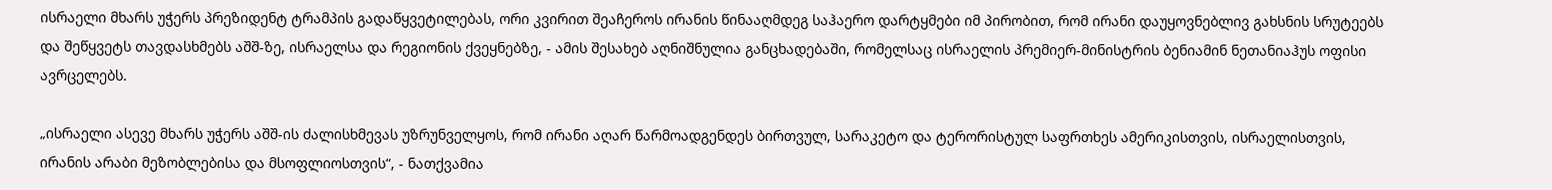ისრაელი მხარს უჭერს პრეზიდენტ ტრამპის გადაწყვეტილებას, ორი კვირით შეაჩეროს ირანის წინააღმდეგ საჰაერო დარტყმები იმ პირობით, რომ ირანი დაუყოვნებლივ გახსნის სრუტეებს და შეწყვეტს თავდასხმებს აშშ-ზე, ისრაელსა და რეგიონის ქვეყნებზე, - ამის შესახებ აღნიშნულია განცხადებაში, რომელსაც ისრაელის პრემიერ-მინისტრის ბენიამინ ნეთანიაჰუს ოფისი ავრცელებს.

„ისრაელი ასევე მხარს უჭერს აშშ-ის ძალისხმევას უზრუნველყოს, რომ ირანი აღარ წარმოადგენდეს ბირთვულ, სარაკეტო და ტერორისტულ საფრთხეს ამერიკისთვის, ისრაელისთვის, ირანის არაბი მეზობლებისა და მსოფლიოსთვის“, - ნათქვამია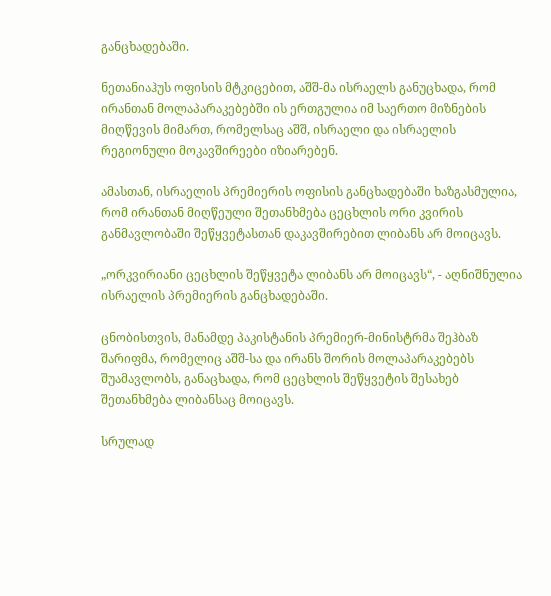განცხადებაში.

ნეთანიაჰუს ოფისის მტკიცებით, აშშ-მა ისრაელს განუცხადა, რომ ირანთან მოლაპარაკებებში ის ერთგულია იმ საერთო მიზნების მიღწევის მიმართ, რომელსაც აშშ, ისრაელი და ისრაელის რეგიონული მოკავშირეები იზიარებენ.

ამასთან, ისრაელის პრემიერის ოფისის განცხადებაში ხაზგასმულია, რომ ირანთან მიღწეული შეთანხმება ცეცხლის ორი კვირის განმავლობაში შეწყვეტასთან დაკავშირებით ლიბანს არ მოიცავს.

„ორკვირიანი ცეცხლის შეწყვეტა ლიბანს არ მოიცავს“, - აღნიშნულია ისრაელის პრემიერის განცხადებაში.

ცნობისთვის, მანამდე პაკისტანის პრემიერ-მინისტრმა შეჰბაზ შარიფმა, რომელიც აშშ-სა და ირანს შორის მოლაპარაკებებს შუამავლობს, განაცხადა, რომ ცეცხლის შეწყვეტის შესახებ შეთანხმება ლიბანსაც მოიცავს.

სრულად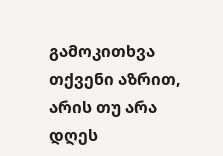გამოკითხვა
თქვენი აზრით, არის თუ არა დღეს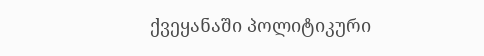ქვეყანაში პოლიტიკური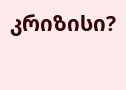კრიზისი?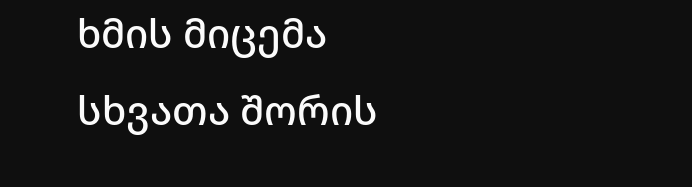ხმის მიცემა
სხვათა შორის